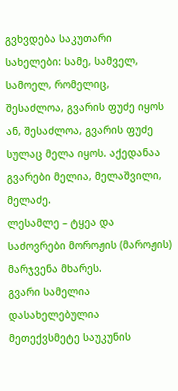გვხვდება საკუთარი სახელები: სამე, სამველ, სამოელ, რომელიც, შესაძლოა, გვარის ფუძე იყოს ან, შესაძლოა, გვარის ფუძე სულაც მელა იყოს. აქედანაა გვარები მელია, მელაშვილი, მელაძე.
ლესამლე – ტყეა და საძოვრები მოროჟის (მაროჟის) მარჯვენა მხარეს.
გვარი სამელია დასახელებულია მეთექვსმეტე საუკუნის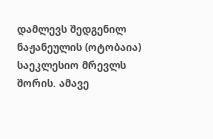დამლევს შედგენილ ნაჟანეულის (ოტობაია) საეკლესიო მრევლს შორის. ამავე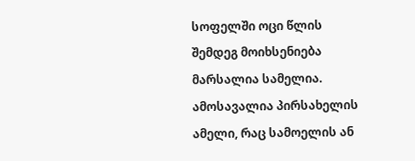სოფელში ოცი წლის შემდეგ მოიხსენიება მარსალია სამელია. ამოსავალია პირსახელის ამელი, რაც სამოელის ან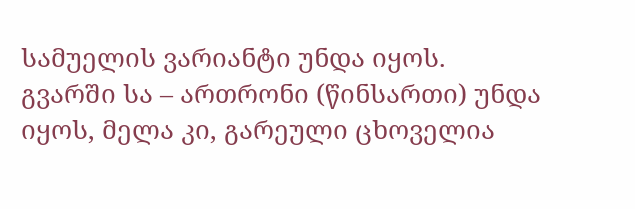სამუელის ვარიანტი უნდა იყოს.
გვარში სა – ართრონი (წინსართი) უნდა იყოს, მელა კი, გარეული ცხოველია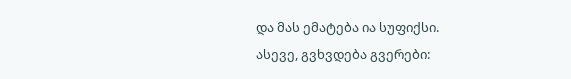და მას ემატება ია სუფიქსი.
ასევე, გვხვდება გვერები: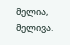მელია, მელივა.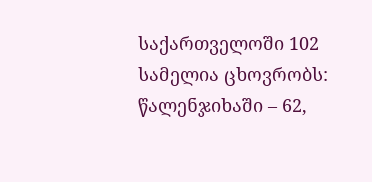საქართველოში 102 სამელია ცხოვრობს: წალენჯიხაში – 62,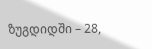ზუგდიდში – 28,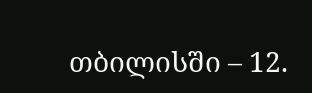თბილისში – 12.